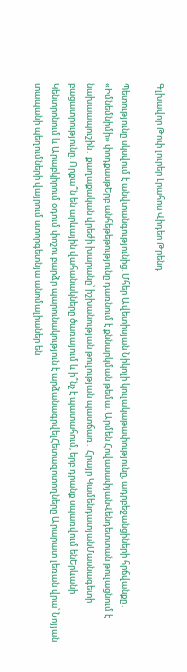Գլխավոր Թոփ լուրեր Լրահոս Վիդեո Թրենդ

Պետությունը սկսվում է անվտանգությունից. Մհեր Ավետիսյան Նիկոլի կուլակաթափությունը, ադրբեջանցիների հրճվանքը․ «Իմնեմնիմի» փոդքասթԵրբ անհեթեթությունը դառնում է քննարկման թեմա. Արմեն ՀովասափյանՎենդետտան թուլացնում է նախաապուշին․ քաղաքական վրեժի խարանը՝ իշխանության թուլության պատճառ․ Հրայր ԿամենդատյանՄասնագետի բացատրությունը. Որքա՞ն են արևային վահանակները ծառայում և ի՞նչ է պատահում, երբ դրանք սպառվում ենԵրևանի Կենտրոնում և Արաբկիրում օդում փոշու բարձր պարունակություն է արձանագրվելՀետազոտողները Արարատ լեռան վրա՝ Նոյյան տապանի պեղումների վայրում ստորգետնյա անոմալիաներ են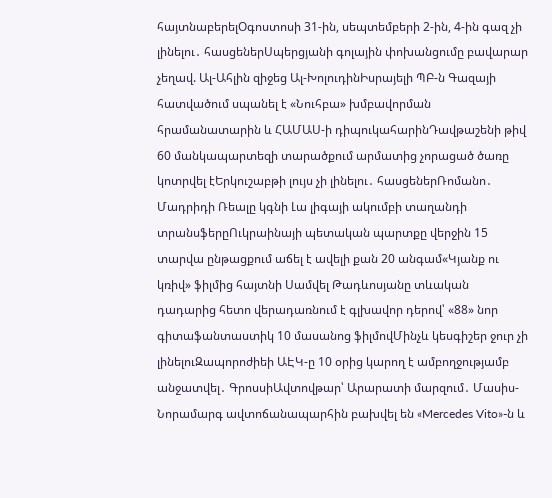հայտնաբերելՕգոստոսի 31-ին, սեպտեմբերի 2-ին, 4-ին գազ չի լինելու․ հասցեներՍպերցյանի գոլային փոխանցումը բավարար չեղավ. Ալ-Ահլին զիջեց Ալ-ԽոլուդինԻսրայելի ՊԲ-ն Գազայի հատվածում սպանել է «Նուհբա» խմբավորման հրամանատարին և ՀԱՄԱՍ-ի դիպուկահարինԴավթաշենի թիվ 60 մանկապարտեզի տարածքում արմատից չորացած ծառը կոտրվել էԵրկուշաբթի լույս չի լինելու․ հասցեներՌոմանո․ Մադրիդի Ռեալը կգնի Լա լիգայի ակումբի տաղանդի տրանսֆերըՈւկրաինայի պետական պարտքը վերջին 15 տարվա ընթացքում աճել է ավելի քան 20 անգամ«Կյանք ու կռիվ» ֆիլմից հայտնի Սամվել Թադևոսյանը տևական դադարից հետո վերադառնում է գլխավոր դերով՝ «88» նոր գիտաֆանտաստիկ 10 մասանոց ֆիլմովՄինչև կեսգիշեր ջուր չի լինելուԶապորոժիեի ԱԷԿ-ը 10 օրից կարող է ամբողջությամբ անջատվել․ ԳրոսսիԱվտովթար՝ Արարատի մարզում․ Մասիս-Նորամարգ ավտոճանապարհին բախվել են «Mercedes Vito»-ն և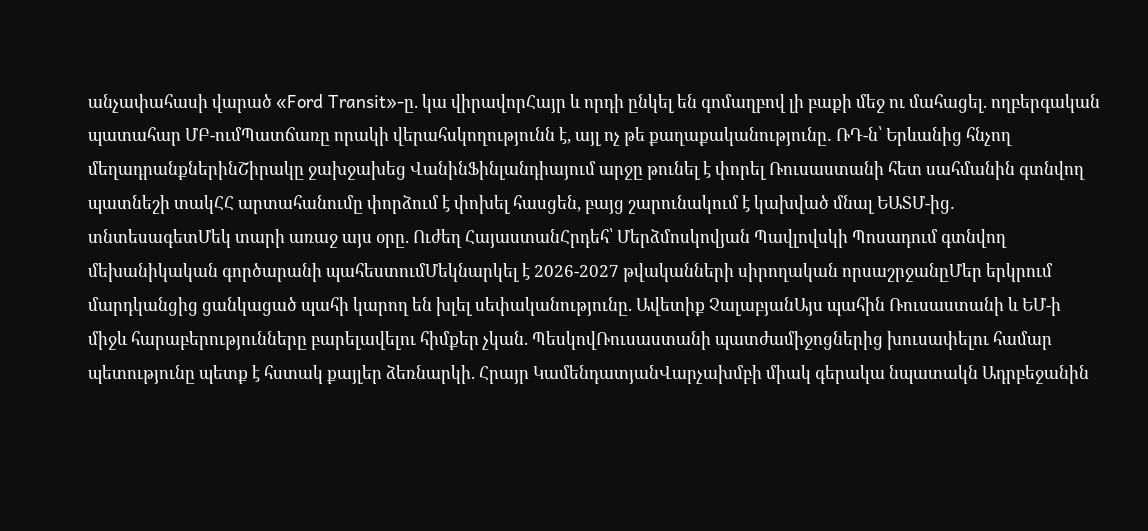անչափահասի վարած «Ford Transit»-ը. կա վիրավորՀայր և որդի ընկել են գոմաղբով լի բաքի մեջ ու մահացել. ողբերգական պատահար ՄԲ-ումՊատճառը որակի վերահսկողությունն է, այլ ոչ թե քաղաքականությունը․ ՌԴ-ն՝ Երևանից հնչող մեղադրանքներինՇիրակը ջախջախեց ՎանինՖինլանդիայում արջը թունել է փորել Ռուսաստանի հետ սահմանին գտնվող պատնեշի տակՀՀ արտահանումը փորձում է փոխել հասցեն, բայց շարունակում է կախված մնալ ԵԱՏՄ-ից․ տնտեսագետՄեկ տարի առաջ այս օրը. Ուժեղ ՀայաստանՀրդեհ՝ Մերձմոսկովյան Պավլովսկի Պոսադում գտնվող մեխանիկական գործարանի պահեստումՄեկնարկել է 2026-2027 թվականների սիրողական որսաշրջանըՄեր երկրում մարդկանցից ցանկացած պահի կարող են խլել սեփականությունը. Ավետիք ՉալաբյանԱյս պահին Ռուսաստանի և ԵՄ-ի միջև հարաբերությունները բարելավելու հիմքեր չկան. ՊեսկովՌուսաստանի պատժամիջոցներից խուսափելու համար պետությունը պետք է հստակ քայլեր ձեռնարկի. Հրայր ԿամենդատյանՎարչախմբի միակ գերակա նպատակն Ադրբեջանին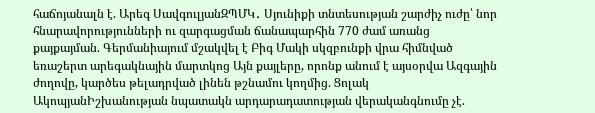հաճոյանալն է. Արեգ ՍավգուլյանԶՊՄԿ․ Սյունիքի տնտեսության շարժիչ ուժը՝ նոր հնարավորությունների ու զարգացման ճանապարհին 770 ժամ առանց քայքայման. Գերմանիայում մշակվել է Բիգ Մակի սկզբունքի վրա հիմնված եռաշերտ արեգակնային մարտկոց Այն քայլերը, որոնք անում է այսօրվա Ազգային ժողովը, կարծես թելադրված լինեն թշնամու կողմից. Ցոլակ ԱկոպյանԻշխանության նպատակն արդարադատության վերականգնումը չէ.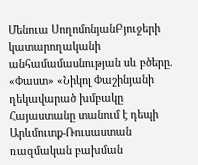Մենուա ՍողոմոնյանԲյուջերի կատարողականի անհամամասնության սև բծերը. «Փաստ» «Նիկոլ Փաշինյանի ղեկավարած խմբակը Հայաստանը տանում է դեպի Արևմուտք-Ռուսաստան ռազմական բախման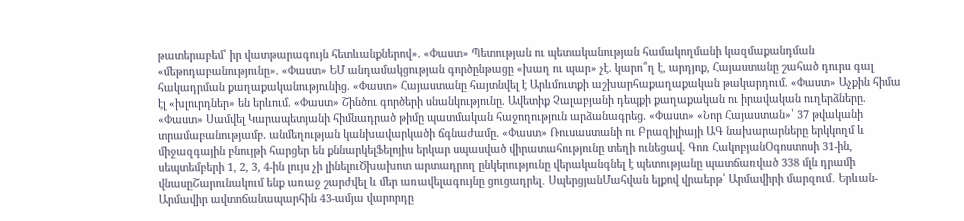թատերաբեմ՝ իր վատթարագույն հետևանքներով». «Փաստ» Պետության ու պետականության համակողմանի կազմաքանդման «մեթոդաբանությունը». «Փաստ» ԵՄ անդամակցության գործընթացը «խաղ ու պար» չէ. կարո՞ղ է, արդյոք, Հայաստանը շահած դուրս գալ հակադրման քաղաքականությունից. «Փաստ» Հայաստանը հայտնվել է Արևմուտքի աշխարհաքաղաքական թակարդում. «Փաստ» Աչքին հիմա էլ «խլուրդներ» են երևում. «Փաստ» Շինծու գործերի սնանկությունը. Ավետիք Չալաբյանի դեպքի քաղաքական ու իրավական ուղերձները. «Փաստ» Սամվել Կարապետյանի հիմնադրած թիմը պատմական հաջողություն արձանագրեց. «Փաստ» «Նոր Հայաստան»՝ 37 թվականի տրամաբանությամբ. անմեղության կանխավարկածի ճգնաժամը. «Փաստ» Ռուսաստանի ու Բրազիլիայի ԱԳ նախարարները երկկողմ և միջազգային բնույթի հարցեր են քննարկելՖելոյիս երկար սպասված վիրատահությունը տեղի ունեցավ. Գոռ ՀակոբյանՕգոստոսի 31-ին, սեպտեմբերի 1, 2, 3, 4-ին լույս չի լինելուԾխախոտ արտադրող ընկերությունը վերականգնել է պետությանը պատճառված 338 մլն դրամի վնասըՇարունակում ենք առաջ շարժվել և մեր առավելագույնը ցուցադրել․ ՍպերցյանՄահվան ելքով վրաերթ՝ Արմավիրի մարզում․ Երևան-Արմավիր ավտոճանապարհին 43-ամյա վարորդը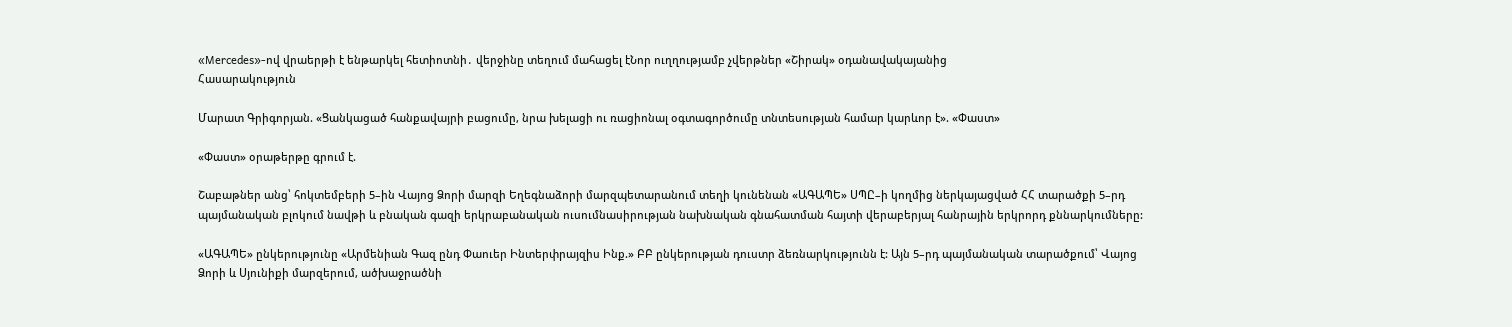«Mercedes»-ով վրաերթի է ենթարկել հետիոտնի․ վերջինը տեղում մահացել էՆոր ուղղությամբ չվերթներ «Շիրակ» օդանավակայանից
Հասարակություն

Մարատ Գրիգորյան. «Ցանկացած հանքավայրի բացումը, նրա խելացի ու ռացիոնալ օգտագործումը տնտեսության համար կարևոր է». «Փաստ»

«Փաստ» օրաթերթը գրում է.

Շաբաթներ անց՝ հոկտեմբերի 5–ին Վայոց Ձորի մարզի Եղեգնաձորի մարզպետարանում տեղի կունենան «ԱԳԱՊԵ» ՍՊԸ–ի կողմից ներկայացված ՀՀ տարածքի 5–րդ պայմանական բլոկում նավթի և բնական գազի երկրաբանական ուսումնասիրության նախնական գնահատման հայտի վերաբերյալ հանրային երկրորդ քննարկումները:

«ԱԳԱՊԵ» ընկերությունը «Արմենիան Գազ ընդ Փաուեր Ինտերփրայզիս Ինք.» ԲԲ ընկերության դուստր ձեռնարկությունն է: Այն 5–րդ պայմանական տարածքում՝ Վայոց Ձորի և Սյունիքի մարզերում, ածխաջրածնի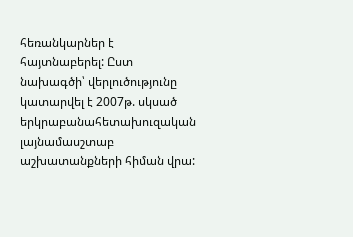հեռանկարներ է հայտնաբերել: Ըստ նախագծի՝ վերլուծությունը կատարվել է 2007թ. սկսած երկրաբանահետախուզական լայնամասշտաբ աշխատանքների հիման վրա: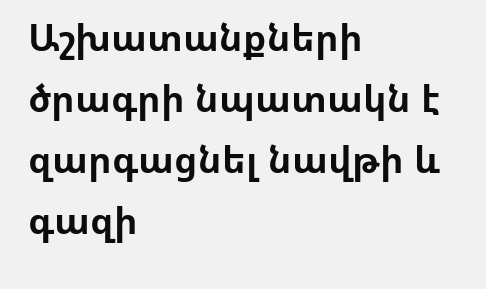Աշխատանքների ծրագրի նպատակն է զարգացնել նավթի և գազի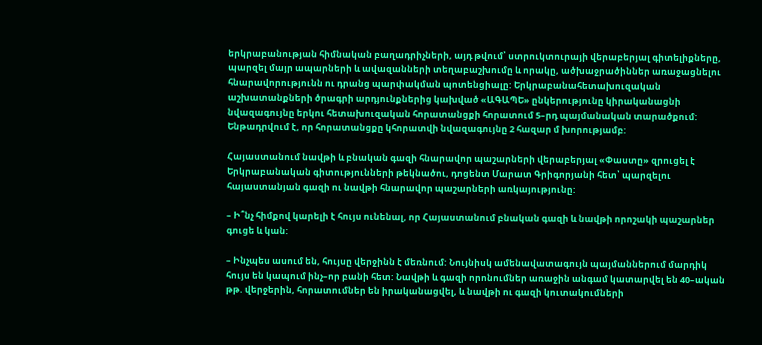երկրաբանության հիմնական բաղադրիչների, այդ թվում՝ ստրուկտուրայի վերաբերյալ գիտելիքները, պարզել մայր ապարների և ավազանների տեղաբաշխումը և որակը, ածխաջրածիններ առաջացնելու հնարավորությունն ու դրանց պարփակման պոտենցիալը: Երկրաբանահետախուզական աշխատանքների ծրագրի արդյունքներից կախված «ԱԳԱՊԵ» ընկերությունը կիրականացնի նվազագույնը երկու հետախուզական հորատանցքի հորատում 5–րդ պայմանական տարածքում: Ենթադրվում է, որ հորատանցքը կհորատվի նվազագույնը 2 հազար մ խորությամբ:

Հայաստանում նավթի և բնական գազի հնարավոր պաշարների վերաբերյալ «Փաստը» զրուցել է Երկրաբանական գիտությունների թեկնածու, դոցենտ Մարատ Գրիգորյանի հետ՝ պարզելու հայաստանյան գազի ու նավթի հնարավոր պաշարների առկայությունը:

– Ի՞նչ հիմքով կարելի է հույս ունենալ, որ Հայաստանում բնական գազի և նավթի որոշակի պաշարներ գուցե և կան:

– Ինչպես ասում են, հույսը վերջինն է մեռնում: Նույնիսկ ամենավատագույն պայմաններում մարդիկ հույս են կապում ինչ–որ բանի հետ: Նավթի և գազի որոնումներ առաջին անգամ կատարվել են 40–ական թթ. վերջերին, հորատումներ են իրականացվել, և նավթի ու գազի կուտակումների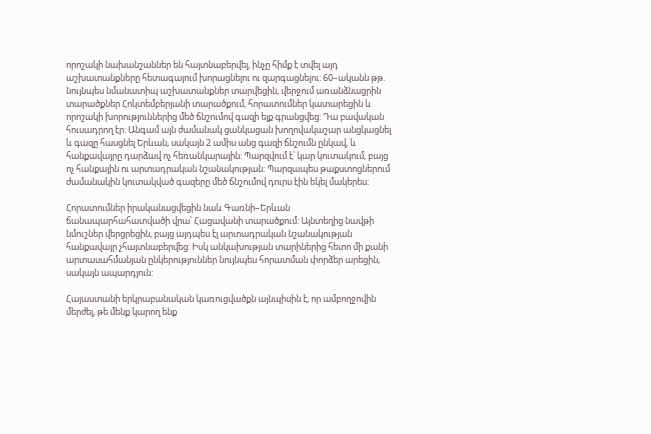որոշակի նախանշաններ են հայտնաբերվել, ինչը հիմք է տվել այդ աշխատանքները հետագայում խորացնելու ու զարգացնելու: 60–ականն թթ. նույնպես նմանատիպ աշխատանքներ տարվեցին, վերջում առանձնացրին տարածքներ Հոկտեմբերյանի տարածքում, հորատումներ կատարեցին և որոշակի խորություններից մեծ ճնշումով գազի ելք գրանցվեց: Դա բավական հուսադրող էր: Անգամ այն ժամանակ ցանկացան խողովակաշար անցկացնել և գազը հասցնել Երևան, սակայն 2 ամիս անց գազի ճնշումն ընկավ, և հանքավայրը դարձավ ոչ հեռանկարային: Պարզվում է՝ կար կուտակում, բայց ոչ հանքային ու արտադրական նշանակության: Պարզապես թաքստոցներում ժամանակին կուտակված գազերը մեծ ճնշումով դուրս էին եկել մակերես:

Հորատումներ իրականացվեցին նաև Գառնի–Երևան ճանապարհահատվածի վրա՝ Հացավանի տարածքում: Այնտեղից նավթի նմուշներ վերցրեցին, բայց այդպես էլ արտադրական նշանակության հանքավայր չհայտնաբերվեց: Իսկ անկախության տարիներից հետո մի քանի արտասահմանյան ընկերություններ նույնպես հորատման փորձեր արեցին, սակայն ապարդյուն:

Հայաստանի երկրաբանական կառուցվածքն այնպիսին է, որ ամբողջովին մերժել, թե մենք կարող ենք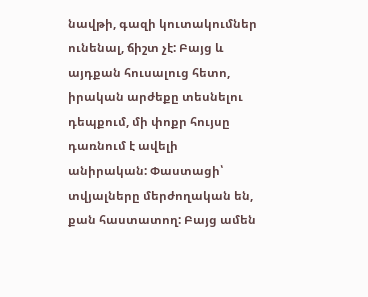նավթի, գազի կուտակումներ ունենալ, ճիշտ չէ: Բայց և այդքան հուսալուց հետո, իրական արժեքը տեսնելու դեպքում, մի փոքր հույսը դառնում է ավելի անիրական: Փաստացի՝ տվյալները մերժողական են, քան հաստատող: Բայց ամեն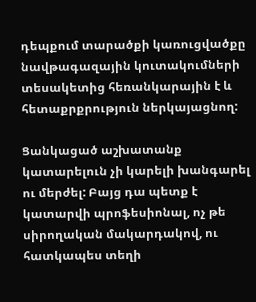դեպքում տարածքի կառուցվածքը նավթագազային կուտակումների տեսակետից հեռանկարային է և հետաքրքրություն ներկայացնող:

Ցանկացած աշխատանք կատարելուն չի կարելի խանգարել ու մերժել: Բայց դա պետք է կատարվի պրոֆեսիոնալ, ոչ թե սիրողական մակարդակով, ու հատկապես տեղի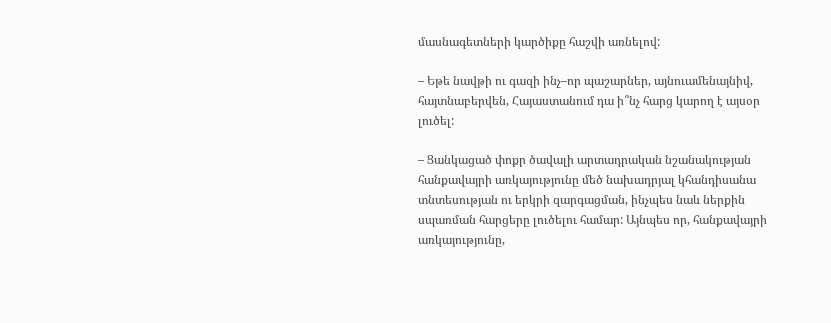մասնագետների կարծիքը հաշվի առնելով:

– Եթե նավթի ու գազի ինչ–որ պաշարներ, այնուամենայնիվ, հայտնաբերվեն, Հայաստանում դա ի՞նչ հարց կարող է այսօր լուծել:

– Ցանկացած փոքր ծավալի արտադրական նշանակության հանքավայրի առկայությունը մեծ նախադրյալ կհանդիսանա տնտեսության ու երկրի զարգացման, ինչպես նաև ներքին սպառման հարցերը լուծելու համար: Այնպես որ, հանքավայրի առկայությունը,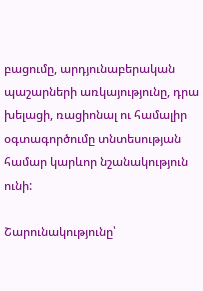բացումը, արդյունաբերական պաշարների առկայությունը, դրա խելացի, ռացիոնալ ու համալիր օգտագործումը տնտեսության համար կարևոր նշանակություն ունի:

Շարունակությունը՝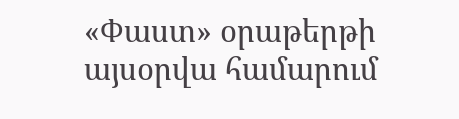«Փաստ» օրաթերթի այսօրվա համարում